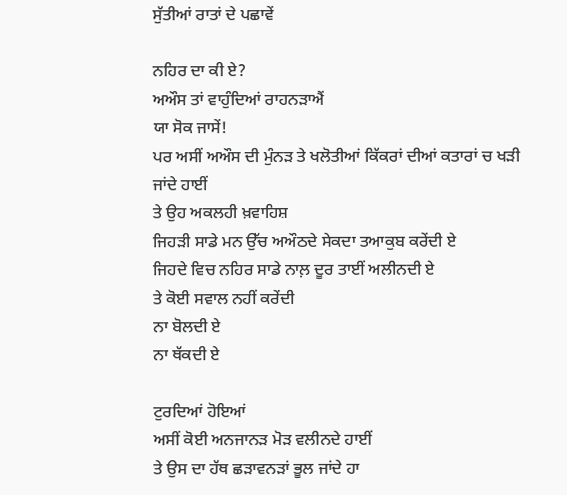ਸੁੱਤੀਆਂ ਰਾਤਾਂ ਦੇ ਪਛਾਵੇਂ

ਨਹਿਰ ਦਾ ਕੀ ਏ?
ਅਔਸ ਤਾਂ ਵਾਹੁੰਦਿਆਂ ਰਾਹਨੜਾਐਂ
ਯਾ ਸੋਕ ਜਾਸੇਂ!
ਪਰ ਅਸੀਂ ਅਔਸ ਦੀ ਮੁੰਨੜ ਤੇ ਖਲੋਤੀਆਂ ਕਿੱਕਰਾਂ ਦੀਆਂ ਕਤਾਰਾਂ ਚ ਖੜੀ ਜਾਂਦੇ ਹਾਈਂ
ਤੇ ਉਹ ਅਕਲਹੀ ਖ਼ਵਾਹਿਸ਼
ਜਿਹੜੀ ਸਾਡੇ ਮਨ ਉੱਚ ਅਔਠਦੇ ਸੇਕਦਾ ਤਆਕੁਬ ਕਰੇਂਦੀ ਏ
ਜਿਹਦੇ ਵਿਚ ਨਹਿਰ ਸਾਡੇ ਨਾਲ਼ ਦੂਰ ਤਾਈਂ ਅਲੀਨਦੀ ਏ
ਤੇ ਕੋਈ ਸਵਾਲ ਨਹੀਂ ਕਰੇਂਦੀ
ਨਾ ਬੋਲਦੀ ਏ
ਨਾ ਥੱਕਦੀ ਏ

ਟੁਰਦਿਆਂ ਹੋਇਆਂ
ਅਸੀਂ ਕੋਈ ਅਨਜਾਨੜ ਮੋੜ ਵਲੀਨਦੇ ਹਾਈਂ
ਤੇ ਉਸ ਦਾ ਹੱਥ ਛੜਾਵਨੜਾਂ ਭੂਲ ਜਾਂਦੇ ਹਾ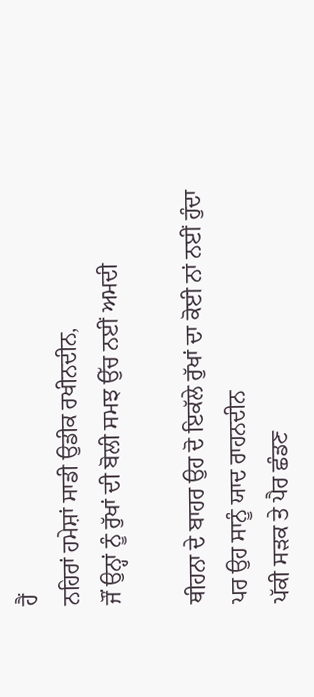ਹੈਂ
ਨਹਿਰਾਂ ਹਮੇਸ਼ਾਂ ਸਾਡੀ ਉਡੀਕ ਰਖੀਨਦੀਨ,
ਜੌਂ ਉਨ੍ਹਾਂ ਨੂੰ ਰੁੱਖਾਂ ਦੀ ਬੋਲੀ ਸਮਝ ਉੱਚ ਨਈਂ ਅਮਦੀ

ਥੀਹਨਾ ਦੇ ਬਾਹਰ ਉਹ ਦੋ ਇਕੱਲੇ ਰੁੱਖਾਂ ਦਾ ਕੋਈ ਨਾਂ ਨਈਂ ਹੁੰਦਾ
ਪਰ ਉਹ ਸਾਨੂੰ ਯਾਦ ਰਾਹਨਦੀਨ
ਪੱਕੀ ਸੜਕ ਤੇ ਪੈਰ ਛੰਡਣ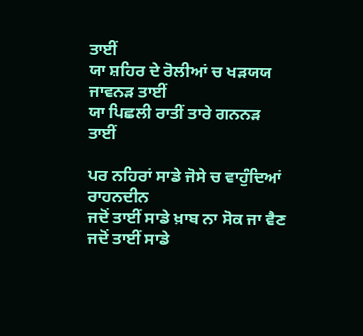ਤਾਈਂ
ਯਾ ਸ਼ਹਿਰ ਦੇ ਰੋਲੀਆਂ ਚ ਖੜਯਯ ਜਾਵਨੜ ਤਾਈਂ
ਯਾ ਪਿਛਲੀ ਰਾਤੀਂ ਤਾਰੇ ਗਨਨੜ ਤਾਈਂ

ਪਰ ਨਹਿਰਾਂ ਸਾਡੇ ਜੋਸੇ ਚ ਵਾਹੁੰਦਿਆਂ ਰਾਹਨਦੀਨ
ਜਦੋਂ ਤਾਈਂ ਸਾਡੇ ਖ਼ਾਬ ਨਾ ਸੋਕ ਜਾ ਵੈਣ
ਜਦੋਂ ਤਾਈਂ ਸਾਡੇ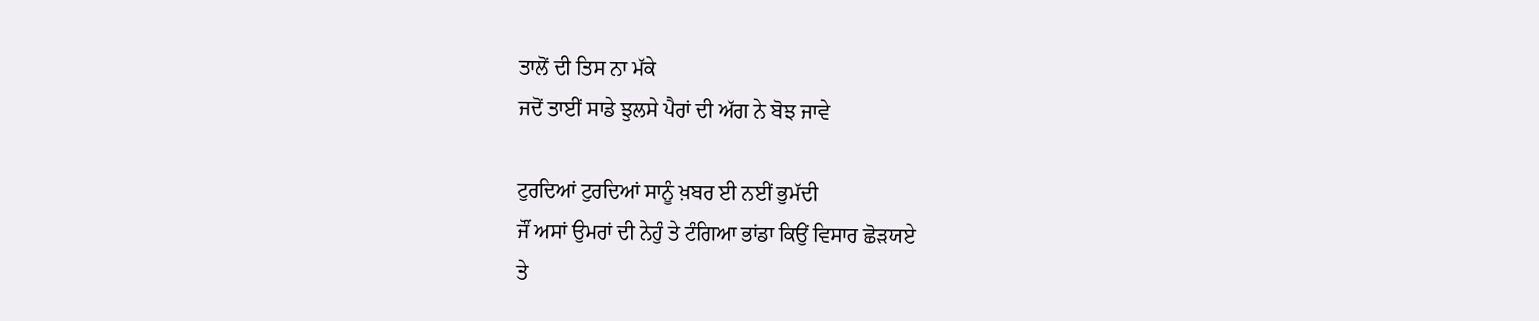ਤਾਲੋਂ ਦੀ ਤਿਸ ਨਾ ਮੱਕੇ
ਜਦੋਂ ਤਾਈਂ ਸਾਡੇ ਝੁਲਸੇ ਪੈਰਾਂ ਦੀ ਅੱਗ ਨੇ ਬੋਝ ਜਾਵੇ

ਟੁਰਦਿਆਂ ਟੁਰਦਿਆਂ ਸਾਨੂੰ ਖ਼ਬਰ ਈ ਨਈਂ ਭੁਮੱਦੀ
ਜੌਂ ਅਸਾਂ ਉਮਰਾਂ ਦੀ ਨੇਹੁੰ ਤੇ ਟੰਗਿਆ ਭਾਂਡਾ ਕਿਉਂ ਵਿਸਾਰ ਛੋੜਯਏ
ਤੇ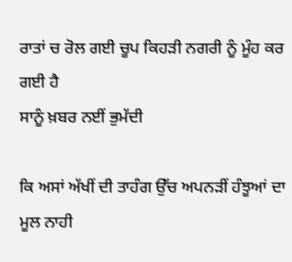ਰਾਤਾਂ ਚ ਰੋਲ ਗਈ ਚੂਪ ਕਿਹੜੀ ਨਗਰੀ ਨੂੰ ਮੂੰਹ ਕਰ ਗਈ ਹੈ
ਸਾਨੂੰ ਖ਼ਬਰ ਨਈਂ ਭੁਮੱਦੀ

ਕਿ ਅਸਾਂ ਅੱਖੀਂ ਦੀ ਤਾਹੰਗ ਉੱਚ ਅਪਨੜੀਂ ਹੰਝੂਆਂ ਦਾ ਮੂਲ ਨਾਹੀ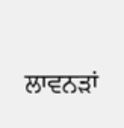ਲਾਵਨੜਾਂ